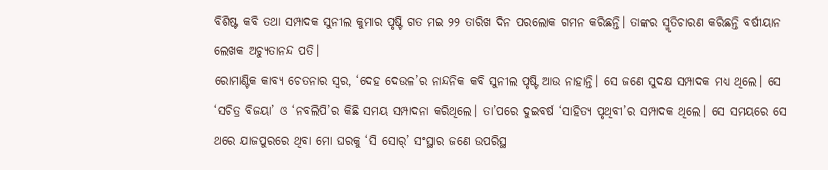ବିଶିଷ୍ଟ କବି ତଥା ସମ୍ପାଦକ ସୁନୀଲ କୁମାର ପୃଷ୍ଟି ଗତ ମଇ ୨୨ ତାରିଖ ଦିନ ପରଲୋକ ଗମନ କରିଛନ୍ତି। ତାଙ୍କର ସ୍ମୃତିଚାରଣ କରିଛନ୍ତି ବର୍ଷୀୟାନ ଲେଖକ ଅଚ୍ୟୁତାନନ୍ଦ ପତି।
ରୋମାଣ୍ଟିକ କାବ୍ୟ ଚେତନାର ସ୍ବର, ‘ଦେହ ଦେଉଳ’ର ନାନ୍ଦନିକ କବି ସୁନୀଲ ପୃଷ୍ଟି ଆଉ ନାହାନ୍ତି। ସେ ଜଣେ ସୁଦକ୍ଷ ସମ୍ପାଦକ ମଧ୍ୟ ଥିଲେ। ସେ ‘ସଚିତ୍ର ବିଜୟା’ ଓ ‘ନବଲିପି’ର କିଛି ସମୟ ସମ୍ପାଦନା କରିଥିଲେ। ତା’ପରେ ଦୁଇବର୍ଷ ‘ସାହିତ୍ୟ ପୃଥିବୀ’ର ସମ୍ପାଦକ ଥିଲେ। ସେ ସମୟରେ ସେ ଥରେ ଯାଜପୁରରେ ଥିବା ମୋ ଘରକୁ ‘ସି ସୋର୍’ ସଂସ୍ଥାର ଜଣେ ଉପରିସ୍ଥ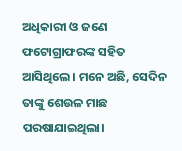ଅଧିକାରୀ ଓ ଜଣେ ଫଟୋଗ୍ରାଫରଙ୍କ ସହିତ ଆସିଥିଲେ। ମନେ ଅଛି, ସେଦିନ ତାଙ୍କୁ ଶେଉଳ ମାଛ ପରଷାଯାଇଥିଲା।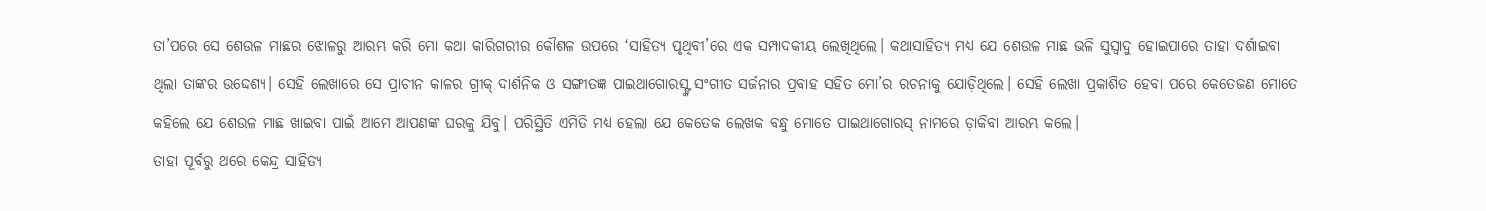ତା’ପରେ ସେ ଶେଉଳ ମାଛର ଝୋଳରୁ ଆରମ୍ଭ କରି ମୋ କଥା କାରିଗରୀର କୌଶଳ ଉପରେ ‘ସାହିତ୍ୟ ପୃଥିବୀ’ରେ ଏକ ସମ୍ପାଦକୀୟ ଲେଖିଥିଲେ। କଥାସାହିତ୍ୟ ମଧ୍ୟ ଯେ ଶେଉଳ ମାଛ ଭଳି ସୁସ୍ବାଦୁ ହୋଇପାରେ ତାହା ଦର୍ଶାଇବା ଥିଲା ତାଙ୍କର ଉଦ୍ଦେଶ୍ୟ। ସେହି ଲେଖାରେ ସେ ପ୍ରାଚୀନ କାଳର ଗ୍ରୀକ୍ ଦାର୍ଶନିକ ଓ ସଙ୍ଗୀତଜ୍ଞ ପାଇଥାଗୋରସ୍ଙ୍କ ସଂଗୀତ ସର୍ଜନାର ପ୍ରବାହ ସହିତ ମୋ’ର ରଚନାକୁ ଯୋଡ଼ିଥିଲେ। ସେହି ଲେଖା ପ୍ରକାଶିତ ହେବା ପରେ କେତେଜଣ ମୋତେ କହିଲେ ଯେ ଶେଉଳ ମାଛ ଖାଇବା ପାଇଁ ଆମେ ଆପଣଙ୍କ ଘରକୁ ଯିବୁ। ପରିସ୍ଥିତି ଏମିତି ମଧ୍ୟ ହେଲା ଯେ କେତେକ ଲେଖକ ବନ୍ଧୁ ମୋତେ ପାଇଥାଗୋରସ୍ ନାମରେ ଡ଼ାକିବା ଆରମ୍ଭ କଲେ।
ତାହା ପୂର୍ବରୁ ଥରେ କେନ୍ଦ୍ର ସାହିତ୍ୟ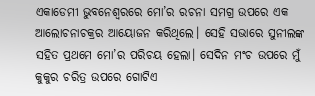ଏକାଡେମୀ ଭୁବନେଶ୍ବରରେ ମୋ’ର ରଚନା ସମଗ୍ର ଉପରେ ଏକ ଆଲୋଚନାଚକ୍ରର ଆୟୋଜନ କରିଥିଲେ। ସେହି ସଭାରେ ସୁନୀଲଙ୍କ ସହିତ ପ୍ରଥମେ ମୋ’ର ପରିଚୟ ହେଲା। ସେଦିନ ମଂଚ ଉପରେ ମୁଁ କୁକୁର ଚରିତ୍ର ଉପରେ ଗୋଟିଏ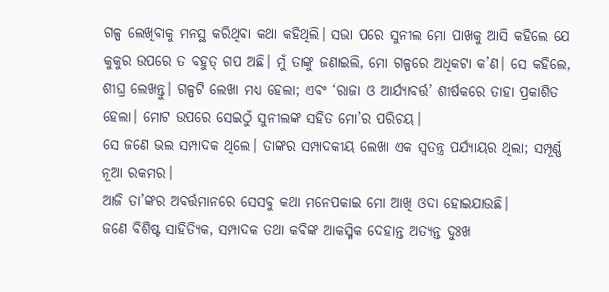ଗଳ୍ପ ଲେଖିବାକୁ ମନସ୍ଥ କରିଥିବା କଥା କହିଥିଲି। ସଭା ପରେ ସୁନୀଲ ମୋ ପାଖକୁ ଆସି କହିଲେ ଯେ କୁକୁର ଉପରେ ତ ବହୁତ୍ ଗପ ଅଛି। ମୁଁ ତାଙ୍କୁ ଜଣାଇଲି, ମୋ ଗଳ୍ପରେ ଅଧିକଟା କ’ଣ। ସେ କହିଲେ, ଶୀଘ୍ର ଲେଖନ୍ତୁ। ଗଳ୍ପଟି ଲେଖା ମଧ୍ୟ ହେଲା; ଏବଂ ‘ରାଜା ଓ ଆର୍ଯ୍ୟାବର୍ତ୍ତ’ ଶୀର୍ଷକରେ ତାହା ପ୍ରକାଶିତ ହେଲା। ମୋଟ ଉପରେ ସେଇଠୁଁ ସୁନୀଲଙ୍କ ସହିତ ମୋ’ର ପରିଚୟ।
ସେ ଜଣେ ଭଲ ସମ୍ପାଦକ ଥିଲେ। ତାଙ୍କର ସମ୍ପାଦକୀୟ ଲେଖା ଏକ ସ୍ବତନ୍ତ୍ର ପର୍ଯ୍ୟାୟର ଥିଲା; ସମ୍ପୂର୍ଣ୍ଣ ନୂଆ ରକମର।
ଆଜି ତା’ଙ୍କର ଅବର୍ତ୍ତମାନରେ ସେସବୁ କଥା ମନେପକାଇ ମୋ ଆଖି ଓଦା ହୋଇଯାଉଛି।
ଜଣେ ବିଶିଷ୍ଟ ସାହିତ୍ୟିକ, ସମ୍ପାଦକ ତଥା କବିଙ୍କ ଆକସ୍ମିକ ଦେହାନ୍ତ ଅତ୍ୟନ୍ତ ଦୁଃଖ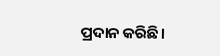ପ୍ରଦାନ କରିଛି।